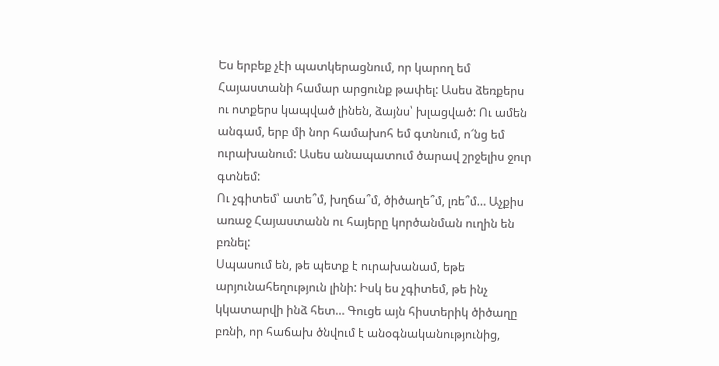Ես երբեք չէի պատկերացնում, որ կարող եմ Հայաստանի համար արցունք թափել: Ասես ձեռքերս ու ոտքերս կապված լինեն, ձայնս՝ խլացված: Ու ամեն անգամ, երբ մի նոր համախոհ եմ գտնում, ո՜նց եմ ուրախանում: Ասես անապատում ծարավ շրջելիս ջուր գտնեմ:
Ու չգիտեմ՝ ատե՞մ, խղճա՞մ, ծիծաղե՞մ, լռե՞մ… Աչքիս առաջ Հայաստանն ու հայերը կործանման ուղին են բռնել:
Սպասում են, թե պետք է ուրախանամ, եթե արյունահեղություն լինի: Իսկ ես չգիտեմ, թե ինչ կկատարվի ինձ հետ… Գուցե այն հիստերիկ ծիծաղը բռնի, որ հաճախ ծնվում է անօգնականությունից,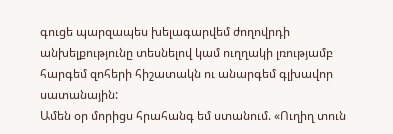գուցե պարզապես խելագարվեմ ժողովրդի անխելքությունը տեսնելով կամ ուղղակի լռությամբ հարգեմ զոհերի հիշատակն ու անարգեմ գլխավոր սատանային:
Ամեն օր մորիցս հրահանգ եմ ստանում. «Ուղիղ տուն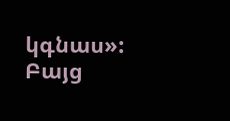կգնաս»: Բայց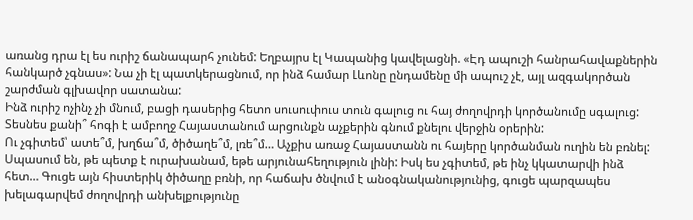առանց դրա էլ ես ուրիշ ճանապարհ չունեմ: Եղբայրս էլ Կապանից կավելացնի. «Էդ ապուշի հանրահավաքներին հանկարծ չգնաս»: Նա չի էլ պատկերացնում, որ ինձ համար Լևոնը ընդամենը մի ապուշ չէ, այլ ազգակործան շարժման գլխավոր սատանա:
Ինձ ուրիշ ոչինչ չի մնում, բացի դասերից հետո սուսուփուս տուն գալուց ու հայ ժողովրդի կործանումը սգալուց:
Տեսնես քանի՞ հոգի է ամբողջ Հայաստանում արցունքն աչքերին գնում քնելու վերջին օրերին:
Ու չգիտեմ՝ ատե՞մ, խղճա՞մ, ծիծաղե՞մ, լռե՞մ… Աչքիս առաջ Հայաստանն ու հայերը կործանման ուղին են բռնել:
Սպասում են, թե պետք է ուրախանամ, եթե արյունահեղություն լինի: Իսկ ես չգիտեմ, թե ինչ կկատարվի ինձ հետ… Գուցե այն հիստերիկ ծիծաղը բռնի, որ հաճախ ծնվում է անօգնականությունից, գուցե պարզապես խելագարվեմ ժողովրդի անխելքությունը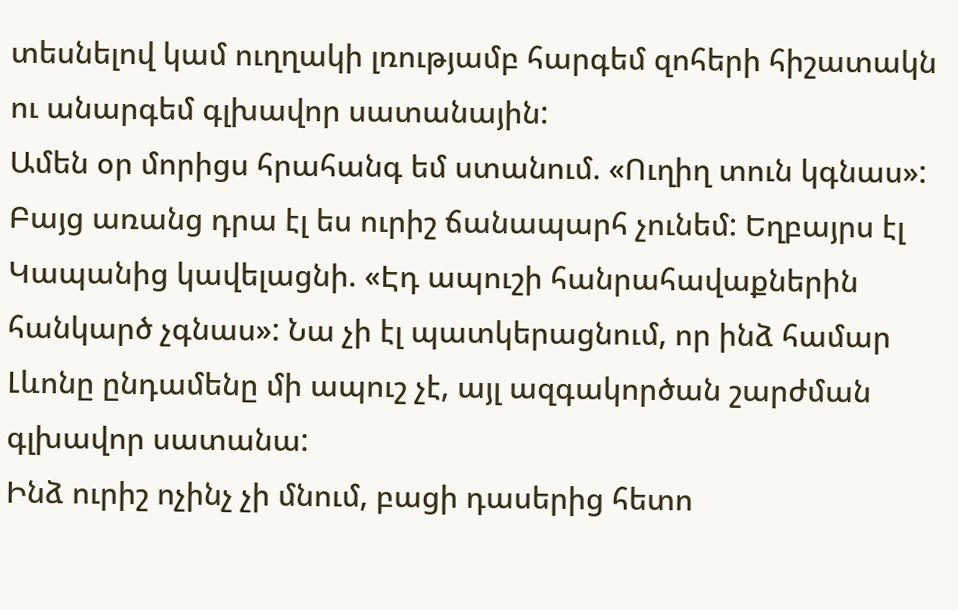տեսնելով կամ ուղղակի լռությամբ հարգեմ զոհերի հիշատակն ու անարգեմ գլխավոր սատանային:
Ամեն օր մորիցս հրահանգ եմ ստանում. «Ուղիղ տուն կգնաս»: Բայց առանց դրա էլ ես ուրիշ ճանապարհ չունեմ: Եղբայրս էլ Կապանից կավելացնի. «Էդ ապուշի հանրահավաքներին հանկարծ չգնաս»: Նա չի էլ պատկերացնում, որ ինձ համար Լևոնը ընդամենը մի ապուշ չէ, այլ ազգակործան շարժման գլխավոր սատանա:
Ինձ ուրիշ ոչինչ չի մնում, բացի դասերից հետո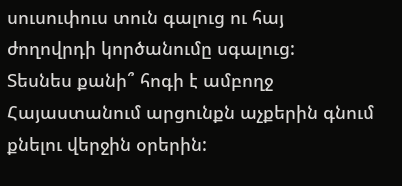սուսուփուս տուն գալուց ու հայ ժողովրդի կործանումը սգալուց:
Տեսնես քանի՞ հոգի է ամբողջ Հայաստանում արցունքն աչքերին գնում քնելու վերջին օրերին: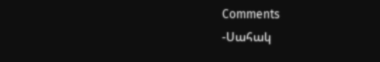Comments
-Սահակ